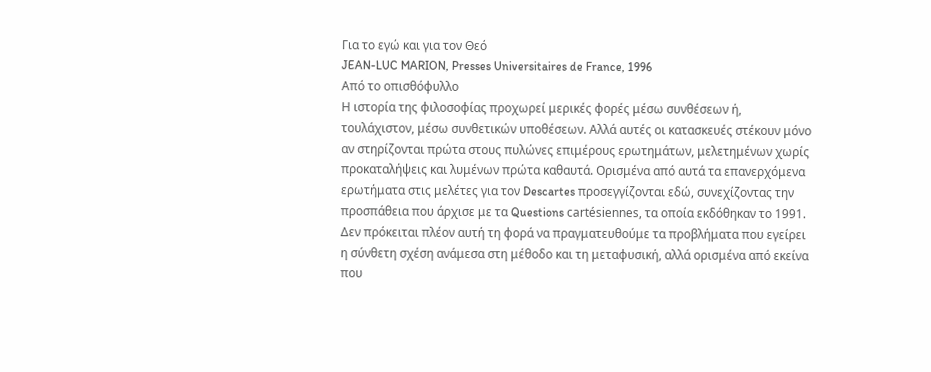Για το εγώ και για τον Θεό
JEAN-LUC MARION, Presses Universitaires de France, 1996
Από το οπισθόφυλλο
Η ιστορία της φιλοσοφίας προχωρεί μερικές φορές μέσω συνθέσεων ή, τουλάχιστον, μέσω συνθετικών υποθέσεων. Αλλά αυτές οι κατασκευές στέκουν μόνο αν στηρίζονται πρώτα στους πυλώνες επιμέρους ερωτημάτων, μελετημένων χωρίς προκαταλήψεις και λυμένων πρώτα καθαυτά. Ορισμένα από αυτά τα επανερχόμενα ερωτήματα στις μελέτες για τον Descartes προσεγγίζονται εδώ, συνεχίζοντας την προσπάθεια που άρχισε με τα Questions cartésiennes, τα οποία εκδόθηκαν το 1991.
Δεν πρόκειται πλέον αυτή τη φορά να πραγματευθούμε τα προβλήματα που εγείρει η σύνθετη σχέση ανάμεσα στη μέθοδο και τη μεταφυσική, αλλά ορισμένα από εκείνα που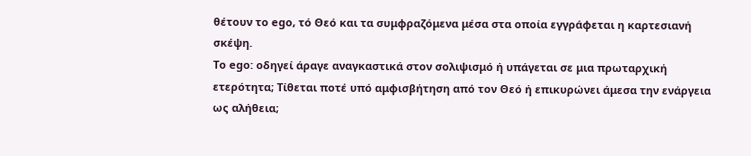θέτουν το ego, τό Θεό και τα συμφραζόμενα μέσα στα οποία εγγράφεται η καρτεσιανή σκέψη.
Το ego: οδηγεί άραγε αναγκαστικά στον σολιψισμό ή υπάγεται σε μια πρωταρχική ετερότητα; Τίθεται ποτέ υπό αμφισβήτηση από τον Θεό ή επικυρώνει άμεσα την ενάργεια ως αλήθεια;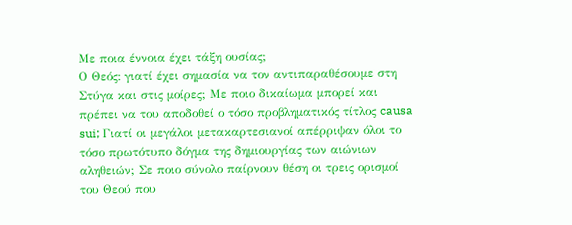Με ποια έννοια έχει τάξη ουσίας;
Ο Θεός: γιατί έχει σημασία να τον αντιπαραθέσουμε στη Στύγα και στις μοίρες; Με ποιο δικαίωμα μπορεί και πρέπει να του αποδοθεί ο τόσο προβληματικός τίτλος causa sui; Γιατί οι μεγάλοι μετακαρτεσιανοί απέρριψαν όλοι το τόσο πρωτότυπο δόγμα της δημιουργίας των αιώνιων αληθειών; Σε ποιο σύνολο παίρνουν θέση οι τρεις ορισμοί του Θεού που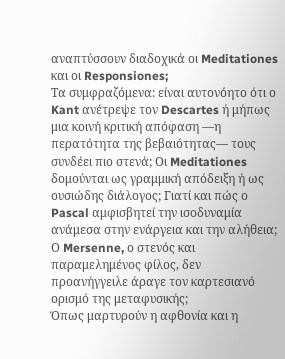αναπτύσσουν διαδοχικά οι Meditationes και οι Responsiones;
Τα συμφραζόμενα: είναι αυτονόητο ότι ο Kant ανέτρεψε τον Descartes ή μήπως μια κοινή κριτική απόφαση —η περατότητα της βεβαιότητας— τους συνδέει πιο στενά; Οι Meditationes δομούνται ως γραμμική απόδειξη ή ως ουσιώδης διάλογος; Γιατί και πώς ο Pascal αμφισβητεί την ισοδυναμία ανάμεσα στην ενάργεια και την αλήθεια; Ο Mersenne, ο στενός και παραμελημένος φίλος, δεν προανήγγειλε άραγε τον καρτεσιανό ορισμό της μεταφυσικής;
Όπως μαρτυρούν η αφθονία και η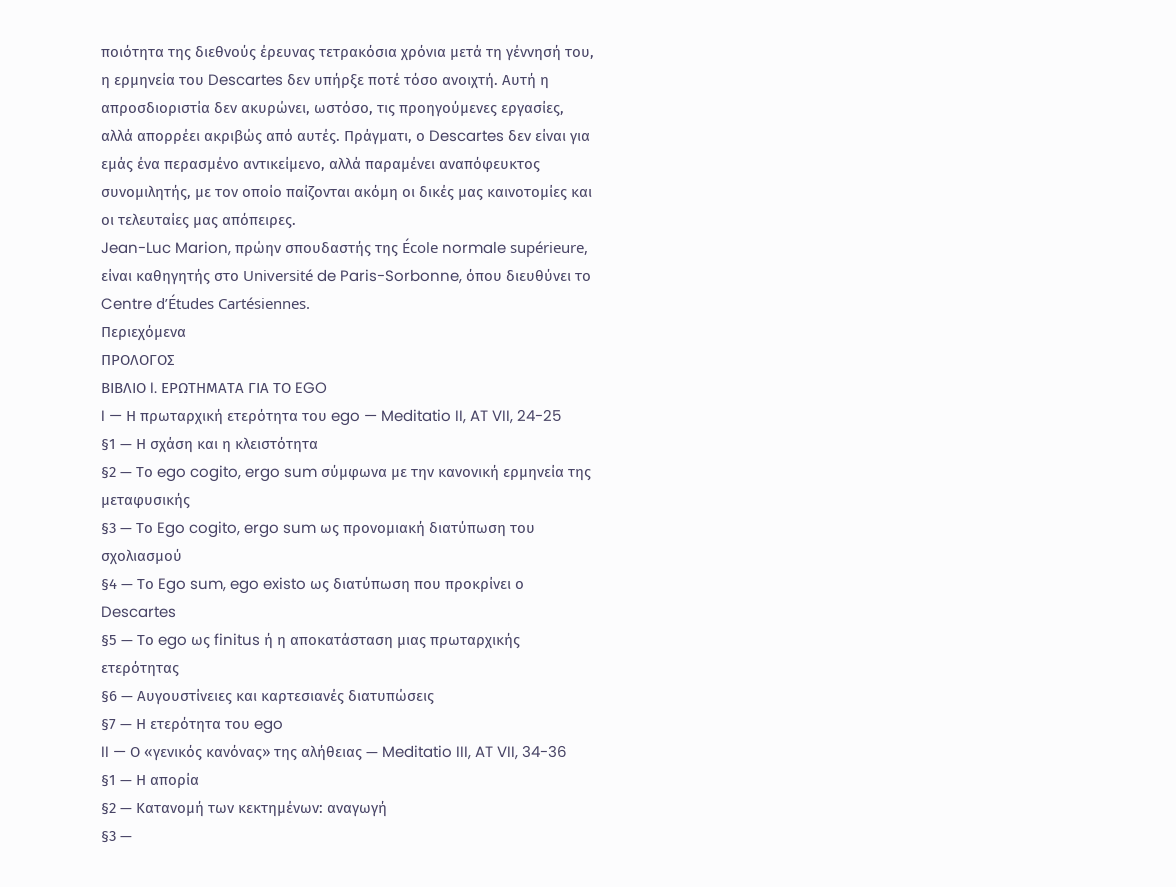ποιότητα της διεθνούς έρευνας τετρακόσια χρόνια μετά τη γέννησή του, η ερμηνεία του Descartes δεν υπήρξε ποτέ τόσο ανοιχτή. Αυτή η απροσδιοριστία δεν ακυρώνει, ωστόσο, τις προηγούμενες εργασίες, αλλά απορρέει ακριβώς από αυτές. Πράγματι, ο Descartes δεν είναι για εμάς ένα περασμένο αντικείμενο, αλλά παραμένει αναπόφευκτος συνομιλητής, με τον οποίο παίζονται ακόμη οι δικές μας καινοτομίες και οι τελευταίες μας απόπειρες.
Jean-Luc Marion, πρώην σπουδαστής της École normale supérieure, είναι καθηγητής στο Université de Paris-Sorbonne, όπου διευθύνει το Centre d’Études Cartésiennes.
Περιεχόμενα
ΠΡΟΛΟΓΟΣ
ΒΙΒΛΙΟ I. ΕΡΩΤΗΜΑΤΑ ΓΙΑ ΤΟ EGO
I — Η πρωταρχική ετερότητα του ego — Meditatio II, AT VII, 24-25
§1 — Η σχάση και η κλειστότητα
§2 — Το ego cogito, ergo sum σύμφωνα με την κανονική ερμηνεία της μεταφυσικής
§3 — Το Ego cogito, ergo sum ως προνομιακή διατύπωση του σχολιασμού
§4 — Το Ego sum, ego existo ως διατύπωση που προκρίνει ο Descartes
§5 — Το ego ως finitus ή η αποκατάσταση μιας πρωταρχικής ετερότητας
§6 — Αυγουστίνειες και καρτεσιανές διατυπώσεις
§7 — Η ετερότητα του ego
II — Ο «γενικός κανόνας» της αλήθειας — Meditatio III, AT VII, 34-36
§1 — Η απορία
§2 — Κατανομή των κεκτημένων: αναγωγή
§3 —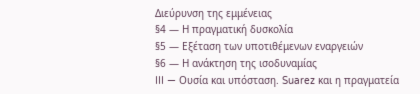Διεύρυνση της εμμένειας
§4 — Η πραγματική δυσκολία
§5 — Εξέταση των υποτιθέμενων εναργειών
§6 — Η ανάκτηση της ισοδυναμίας
III — Ουσία και υπόσταση. Suarez και η πραγματεία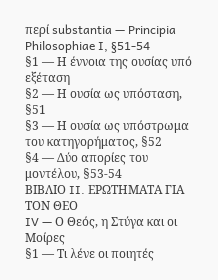περί substantia — Principia Philosophiae I, §51-54
§1 — Η έννοια της ουσίας υπό εξέταση
§2 — Η ουσία ως υπόσταση, §51
§3 — Η ουσία ως υπόστρωμα του κατηγορήματος, §52
§4 — Δύο απορίες του μοντέλου, §53-54
ΒΙΒΛΙΟ II. ΕΡΩΤΗΜΑΤΑ ΓΙΑ ΤΟΝ ΘΕΟ
IV — Ο Θεός, η Στύγα και οι Μοίρες
§1 — Τι λένε οι ποιητές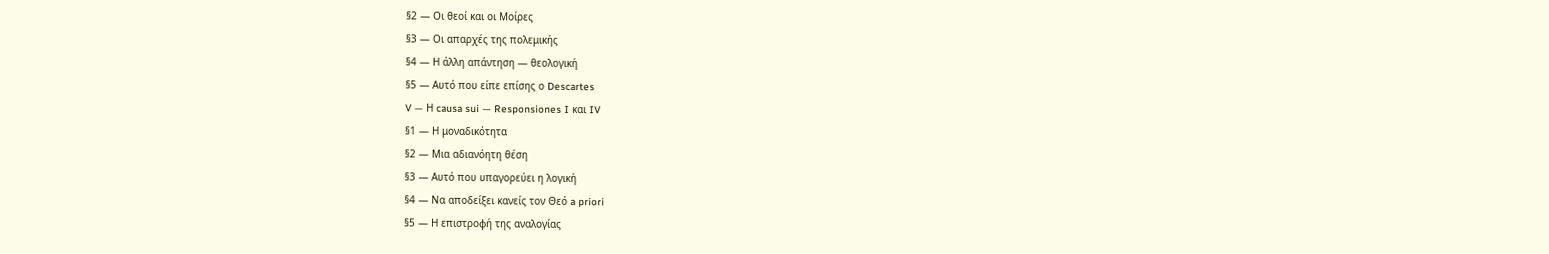§2 — Οι θεοί και οι Μοίρες
§3 — Οι απαρχές της πολεμικής
§4 — Η άλλη απάντηση — θεολογική
§5 — Αυτό που είπε επίσης ο Descartes
V — Η causa sui — Responsiones I και IV
§1 — Η μοναδικότητα
§2 — Μια αδιανόητη θέση
§3 — Αυτό που υπαγορεύει η λογική
§4 — Να αποδείξει κανείς τον Θεό a priori
§5 — Η επιστροφή της αναλογίας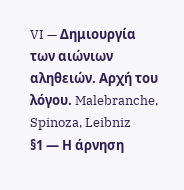VI — Δημιουργία των αιώνιων αληθειών. Αρχή του λόγου. Malebranche, Spinoza, Leibniz
§1 — Η άρνηση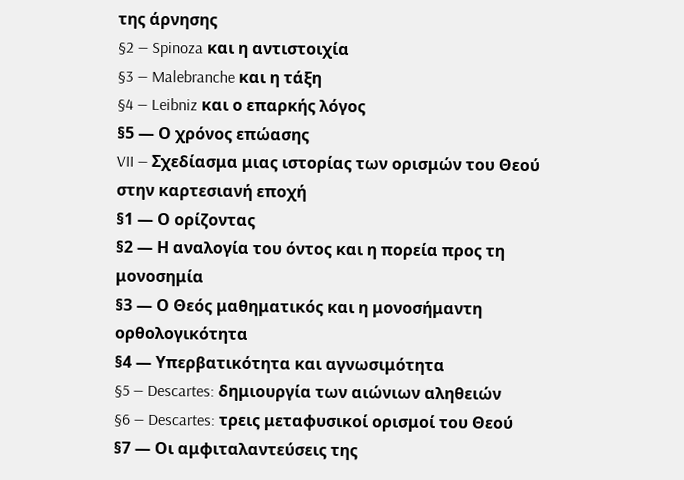της άρνησης
§2 — Spinoza και η αντιστοιχία
§3 — Malebranche και η τάξη
§4 — Leibniz και ο επαρκής λόγος
§5 — Ο χρόνος επώασης
VII — Σχεδίασμα μιας ιστορίας των ορισμών του Θεού στην καρτεσιανή εποχή
§1 — Ο ορίζοντας
§2 — Η αναλογία του όντος και η πορεία προς τη μονοσημία
§3 — Ο Θεός μαθηματικός και η μονοσήμαντη ορθολογικότητα
§4 — Υπερβατικότητα και αγνωσιμότητα
§5 — Descartes: δημιουργία των αιώνιων αληθειών
§6 — Descartes: τρεις μεταφυσικοί ορισμοί του Θεού
§7 — Οι αμφιταλαντεύσεις της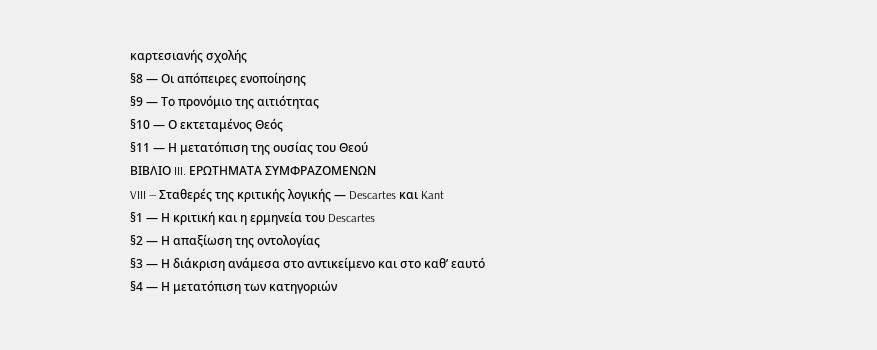καρτεσιανής σχολής
§8 — Οι απόπειρες ενοποίησης
§9 — Το προνόμιο της αιτιότητας
§10 — Ο εκτεταμένος Θεός
§11 — Η μετατόπιση της ουσίας του Θεού
ΒΙΒΛΙΟ III. ΕΡΩΤΗΜΑΤΑ ΣΥΜΦΡΑΖΟΜΕΝΩΝ
VIII — Σταθερές της κριτικής λογικής — Descartes και Kant
§1 — Η κριτική και η ερμηνεία του Descartes
§2 — Η απαξίωση της οντολογίας
§3 — Η διάκριση ανάμεσα στο αντικείμενο και στο καθ’ εαυτό
§4 — Η μετατόπιση των κατηγοριών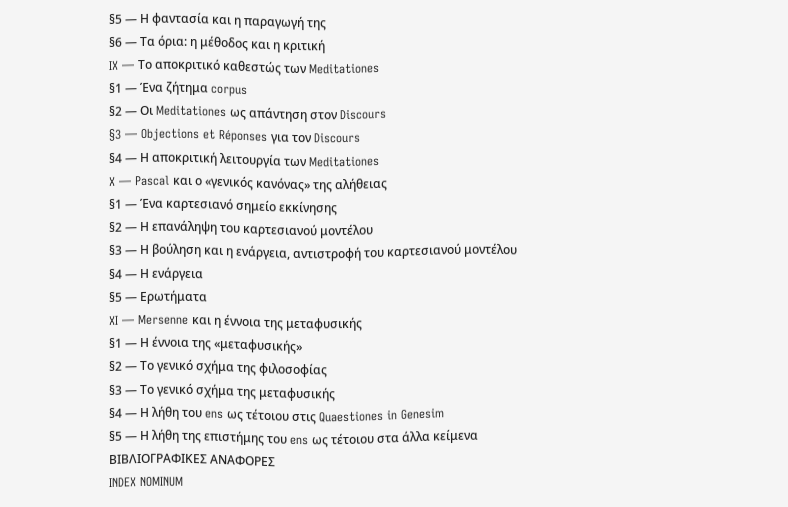§5 — Η φαντασία και η παραγωγή της
§6 — Τα όρια: η μέθοδος και η κριτική
IX — Το αποκριτικό καθεστώς των Meditationes
§1 — Ένα ζήτημα corpus
§2 — Οι Meditationes ως απάντηση στον Discours
§3 — Objections et Réponses για τον Discours
§4 — Η αποκριτική λειτουργία των Meditationes
X — Pascal και ο «γενικός κανόνας» της αλήθειας
§1 — Ένα καρτεσιανό σημείο εκκίνησης
§2 — Η επανάληψη του καρτεσιανού μοντέλου
§3 — Η βούληση και η ενάργεια, αντιστροφή του καρτεσιανού μοντέλου
§4 — Η ενάργεια
§5 — Ερωτήματα
XI — Mersenne και η έννοια της μεταφυσικής
§1 — Η έννοια της «μεταφυσικής»
§2 — Το γενικό σχήμα της φιλοσοφίας
§3 — Το γενικό σχήμα της μεταφυσικής
§4 — Η λήθη του ens ως τέτοιου στις Quaestiones in Genesim
§5 — Η λήθη της επιστήμης του ens ως τέτοιου στα άλλα κείμενα
ΒΙΒΛΙΟΓΡΑΦΙΚΕΣ ΑΝΑΦΟΡΕΣ
INDEX NOMINUM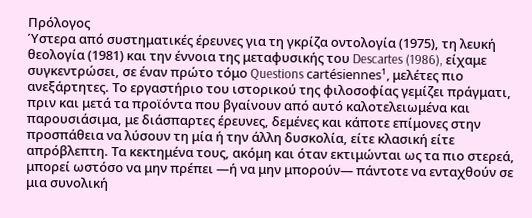Πρόλογος
Ύστερα από συστηματικές έρευνες για τη γκρίζα οντολογία (1975), τη λευκή θεολογία (1981) και την έννοια της μεταφυσικής του Descartes (1986), είχαμε συγκεντρώσει, σε έναν πρώτο τόμο Questions cartésiennes¹, μελέτες πιο ανεξάρτητες. Το εργαστήριο του ιστορικού της φιλοσοφίας γεμίζει πράγματι, πριν και μετά τα προϊόντα που βγαίνουν από αυτό καλοτελειωμένα και παρουσιάσιμα, με διάσπαρτες έρευνες, δεμένες και κάποτε επίμονες στην προσπάθεια να λύσουν τη μία ή την άλλη δυσκολία, είτε κλασική είτε απρόβλεπτη. Τα κεκτημένα τους, ακόμη και όταν εκτιμώνται ως τα πιο στερεά, μπορεί ωστόσο να μην πρέπει —ή να μην μπορούν— πάντοτε να ενταχθούν σε μια συνολική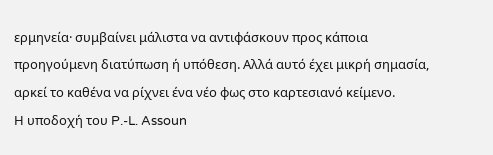ερμηνεία· συμβαίνει μάλιστα να αντιφάσκουν προς κάποια προηγούμενη διατύπωση ή υπόθεση. Αλλά αυτό έχει μικρή σημασία, αρκεί το καθένα να ρίχνει ένα νέο φως στο καρτεσιανό κείμενο.
Η υποδοχή του P.-L. Assoun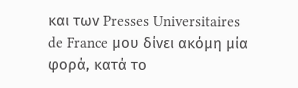και των Presses Universitaires de France μου δίνει ακόμη μία φορά, κατά το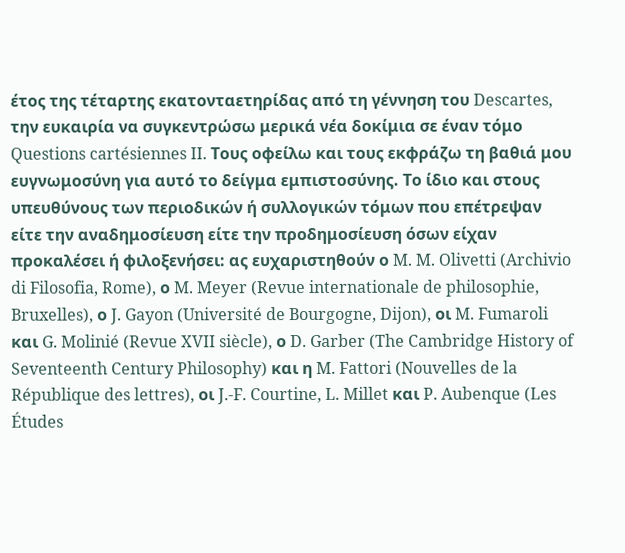έτος της τέταρτης εκατονταετηρίδας από τη γέννηση του Descartes, την ευκαιρία να συγκεντρώσω μερικά νέα δοκίμια σε έναν τόμο Questions cartésiennes II. Τους οφείλω και τους εκφράζω τη βαθιά μου ευγνωμοσύνη για αυτό το δείγμα εμπιστοσύνης. Το ίδιο και στους υπευθύνους των περιοδικών ή συλλογικών τόμων που επέτρεψαν είτε την αναδημοσίευση είτε την προδημοσίευση όσων είχαν προκαλέσει ή φιλοξενήσει: ας ευχαριστηθούν ο M. M. Olivetti (Archivio di Filosofia, Rome), ο M. Meyer (Revue internationale de philosophie, Bruxelles), ο J. Gayon (Université de Bourgogne, Dijon), οι M. Fumaroli και G. Molinié (Revue XVII siècle), ο D. Garber (The Cambridge History of Seventeenth Century Philosophy) και η M. Fattori (Nouvelles de la République des lettres), οι J.-F. Courtine, L. Millet και P. Aubenque (Les Études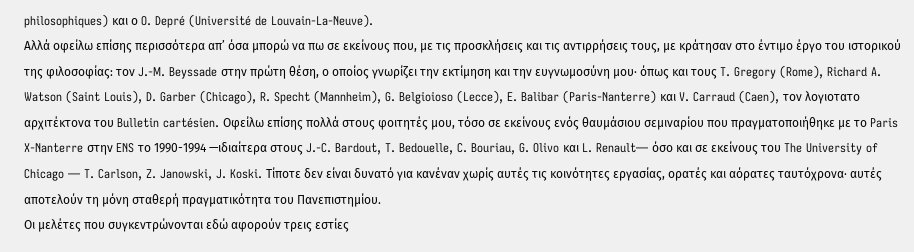philosophiques) και ο O. Depré (Université de Louvain-La-Neuve).
Αλλά οφείλω επίσης περισσότερα απ’ όσα μπορώ να πω σε εκείνους που, με τις προσκλήσεις και τις αντιρρήσεις τους, με κράτησαν στο έντιμο έργο του ιστορικού της φιλοσοφίας: τον J.-M. Beyssade στην πρώτη θέση, ο οποίος γνωρίζει την εκτίμηση και την ευγνωμοσύνη μου· όπως και τους T. Gregory (Rome), Richard A. Watson (Saint Louis), D. Garber (Chicago), R. Specht (Mannheim), G. Belgioioso (Lecce), E. Balibar (Paris-Nanterre) και V. Carraud (Caen), τον λογιοτατο αρχιτέκτονα του Bulletin cartésien. Οφείλω επίσης πολλά στους φοιτητές μου, τόσο σε εκείνους ενός θαυμάσιου σεμιναρίου που πραγματοποιήθηκε με το Paris X-Nanterre στην ENS το 1990-1994 —ιδιαίτερα στους J.-C. Bardout, T. Bedouelle, C. Bouriau, G. Olivo και L. Renault— όσο και σε εκείνους του The University of Chicago — T. Carlson, Z. Janowski, J. Koski. Τίποτε δεν είναι δυνατό για κανέναν χωρίς αυτές τις κοινότητες εργασίας, ορατές και αόρατες ταυτόχρονα· αυτές αποτελούν τη μόνη σταθερή πραγματικότητα του Πανεπιστημίου.
Οι μελέτες που συγκεντρώνονται εδώ αφορούν τρεις εστίες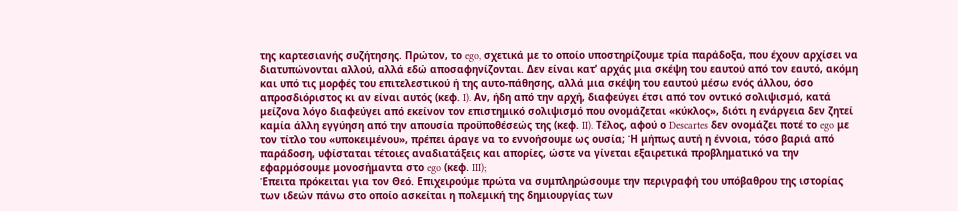της καρτεσιανής συζήτησης. Πρώτον, το ego, σχετικά με το οποίο υποστηρίζουμε τρία παράδοξα, που έχουν αρχίσει να διατυπώνονται αλλού, αλλά εδώ αποσαφηνίζονται. Δεν είναι κατ’ αρχάς μια σκέψη του εαυτού από τον εαυτό, ακόμη και υπό τις μορφές του επιτελεστικού ή της αυτο-πάθησης, αλλά μια σκέψη του εαυτού μέσω ενός άλλου, όσο απροσδιόριστος κι αν είναι αυτός (κεφ. I). Αν, ήδη από την αρχή, διαφεύγει έτσι από τον οντικό σολιψισμό, κατά μείζονα λόγο διαφεύγει από εκείνον τον επιστημικό σολιψισμό που ονομάζεται «κύκλος», διότι η ενάργεια δεν ζητεί καμία άλλη εγγύηση από την απουσία προϋποθέσεώς της (κεφ. II). Τέλος, αφού ο Descartes δεν ονομάζει ποτέ το ego με τον τίτλο του «υποκειμένου», πρέπει άραγε να το εννοήσουμε ως ουσία; Ή μήπως αυτή η έννοια, τόσο βαριά από παράδοση, υφίσταται τέτοιες αναδιατάξεις και απορίες, ώστε να γίνεται εξαιρετικά προβληματικό να την εφαρμόσουμε μονοσήμαντα στο ego (κεφ. III);
Έπειτα πρόκειται για τον Θεό. Επιχειρούμε πρώτα να συμπληρώσουμε την περιγραφή του υπόβαθρου της ιστορίας των ιδεών πάνω στο οποίο ασκείται η πολεμική της δημιουργίας των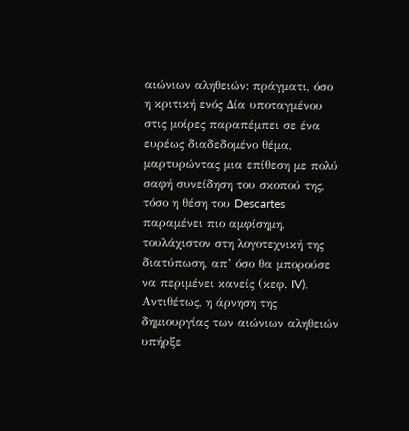αιώνιων αληθειών: πράγματι, όσο η κριτική ενός Δία υποταγμένου στις μοίρες παραπέμπει σε ένα ευρέως διαδεδομένο θέμα, μαρτυρώντας μια επίθεση με πολύ σαφή συνείδηση του σκοπού της, τόσο η θέση του Descartes παραμένει πιο αμφίσημη, τουλάχιστον στη λογοτεχνική της διατύπωση, απ’ όσο θα μπορούσε να περιμένει κανείς (κεφ. IV).
Αντιθέτως, η άρνηση της δημιουργίας των αιώνιων αληθειών υπήρξε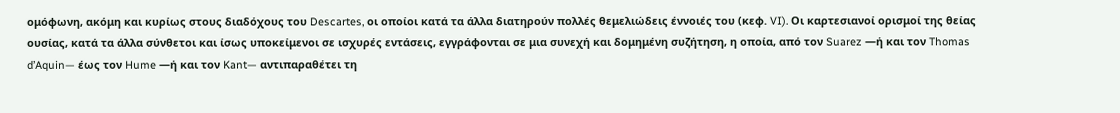ομόφωνη, ακόμη και κυρίως στους διαδόχους του Descartes, οι οποίοι κατά τα άλλα διατηρούν πολλές θεμελιώδεις έννοιές του (κεφ. VI). Οι καρτεσιανοί ορισμοί της θείας ουσίας, κατά τα άλλα σύνθετοι και ίσως υποκείμενοι σε ισχυρές εντάσεις, εγγράφονται σε μια συνεχή και δομημένη συζήτηση, η οποία, από τον Suarez —ή και τον Thomas d’Aquin— έως τον Hume —ή και τον Kant— αντιπαραθέτει τη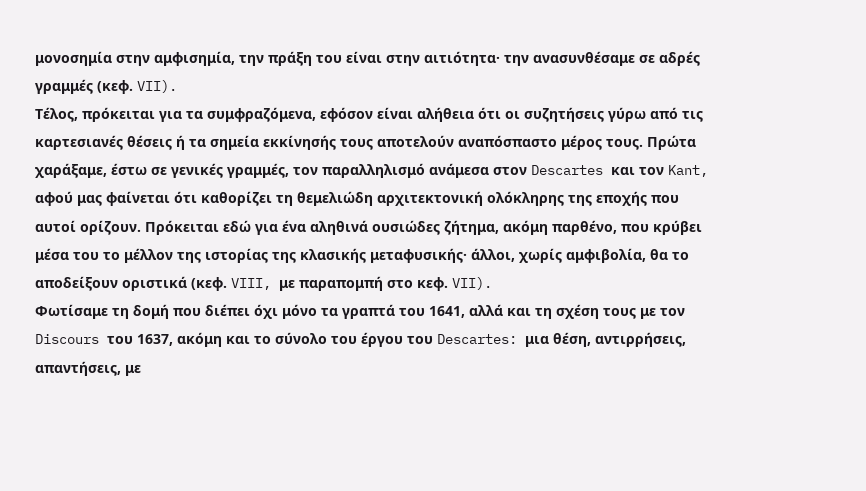μονοσημία στην αμφισημία, την πράξη του είναι στην αιτιότητα· την ανασυνθέσαμε σε αδρές γραμμές (κεφ. VII).
Τέλος, πρόκειται για τα συμφραζόμενα, εφόσον είναι αλήθεια ότι οι συζητήσεις γύρω από τις καρτεσιανές θέσεις ή τα σημεία εκκίνησής τους αποτελούν αναπόσπαστο μέρος τους. Πρώτα χαράξαμε, έστω σε γενικές γραμμές, τον παραλληλισμό ανάμεσα στον Descartes και τον Kant, αφού μας φαίνεται ότι καθορίζει τη θεμελιώδη αρχιτεκτονική ολόκληρης της εποχής που αυτοί ορίζουν. Πρόκειται εδώ για ένα αληθινά ουσιώδες ζήτημα, ακόμη παρθένο, που κρύβει μέσα του το μέλλον της ιστορίας της κλασικής μεταφυσικής· άλλοι, χωρίς αμφιβολία, θα το αποδείξουν οριστικά (κεφ. VIII, με παραπομπή στο κεφ. VII).
Φωτίσαμε τη δομή που διέπει όχι μόνο τα γραπτά του 1641, αλλά και τη σχέση τους με τον Discours του 1637, ακόμη και το σύνολο του έργου του Descartes: μια θέση, αντιρρήσεις, απαντήσεις, με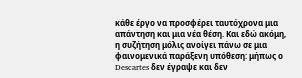κάθε έργο να προσφέρει ταυτόχρονα μια απάντηση και μια νέα θέση. Και εδώ ακόμη, η συζήτηση μόλις ανοίγει πάνω σε μια φαινομενικά παράξενη υπόθεση: μήπως ο Descartes δεν έγραψε και δεν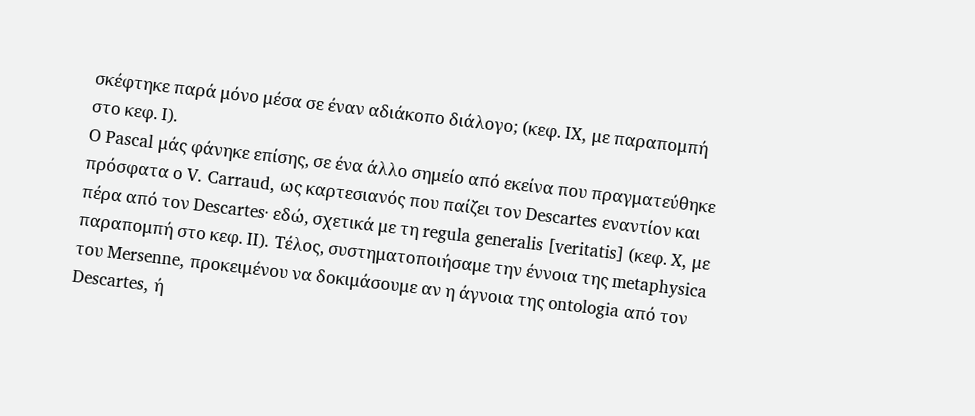σκέφτηκε παρά μόνο μέσα σε έναν αδιάκοπο διάλογο; (κεφ. IX, με παραπομπή στο κεφ. I).
Ο Pascal μάς φάνηκε επίσης, σε ένα άλλο σημείο από εκείνα που πραγματεύθηκε πρόσφατα ο V. Carraud, ως καρτεσιανός που παίζει τον Descartes εναντίον και πέρα από τον Descartes· εδώ, σχετικά με τη regula generalis [veritatis] (κεφ. X, με παραπομπή στο κεφ. II). Τέλος, συστηματοποιήσαμε την έννοια της metaphysica του Mersenne, προκειμένου να δοκιμάσουμε αν η άγνοια της ontologia από τον Descartes, ή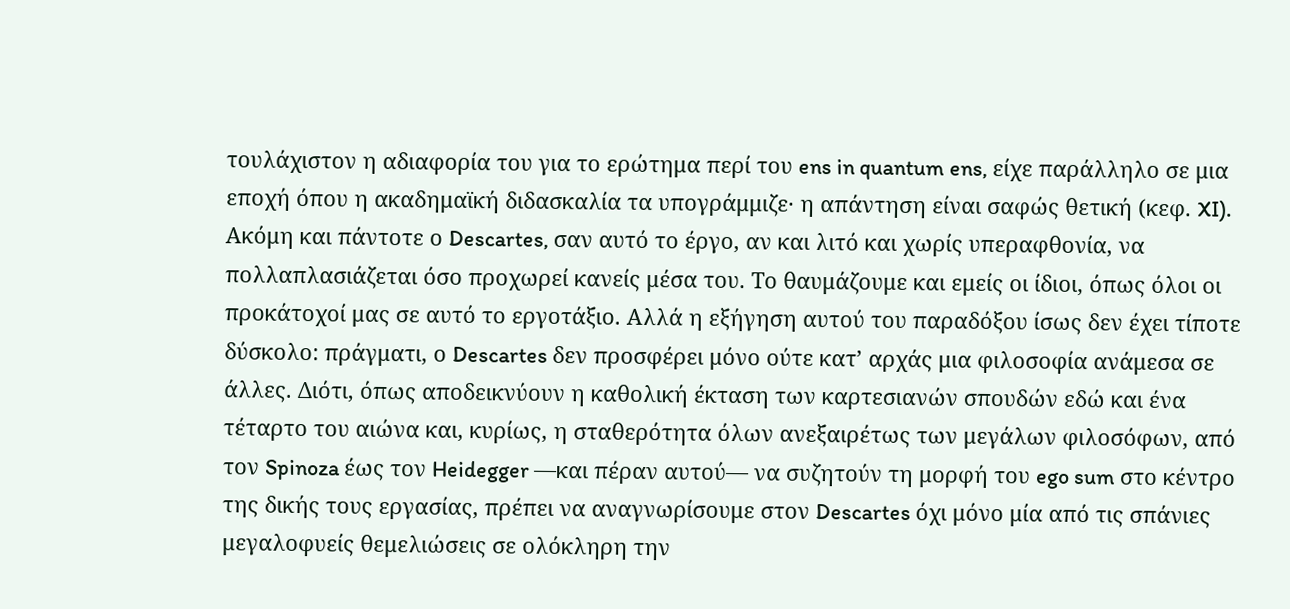τουλάχιστον η αδιαφορία του για το ερώτημα περί του ens in quantum ens, είχε παράλληλο σε μια εποχή όπου η ακαδημαϊκή διδασκαλία τα υπογράμμιζε· η απάντηση είναι σαφώς θετική (κεφ. XI).
Ακόμη και πάντοτε ο Descartes, σαν αυτό το έργο, αν και λιτό και χωρίς υπεραφθονία, να πολλαπλασιάζεται όσο προχωρεί κανείς μέσα του. Το θαυμάζουμε και εμείς οι ίδιοι, όπως όλοι οι προκάτοχοί μας σε αυτό το εργοτάξιο. Αλλά η εξήγηση αυτού του παραδόξου ίσως δεν έχει τίποτε δύσκολο: πράγματι, ο Descartes δεν προσφέρει μόνο ούτε κατ’ αρχάς μια φιλοσοφία ανάμεσα σε άλλες. Διότι, όπως αποδεικνύουν η καθολική έκταση των καρτεσιανών σπουδών εδώ και ένα τέταρτο του αιώνα και, κυρίως, η σταθερότητα όλων ανεξαιρέτως των μεγάλων φιλοσόφων, από τον Spinoza έως τον Heidegger —και πέραν αυτού— να συζητούν τη μορφή του ego sum στο κέντρο της δικής τους εργασίας, πρέπει να αναγνωρίσουμε στον Descartes όχι μόνο μία από τις σπάνιες μεγαλοφυείς θεμελιώσεις σε ολόκληρη την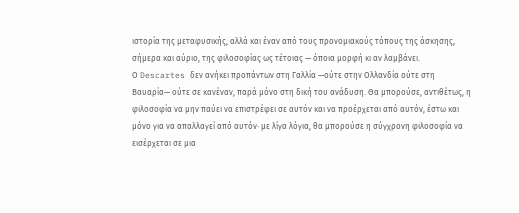ιστορία της μεταφυσικής, αλλά και έναν από τους προνομιακούς τόπους της άσκησης, σήμερα και αύριο, της φιλοσοφίας ως τέτοιας — όποια μορφή κι αν λαμβάνει.
Ο Descartes δεν ανήκει προπάντων στη Γαλλία —ούτε στην Ολλανδία ούτε στη Βαυαρία— ούτε σε κανέναν, παρά μόνο στη δική του ανάδυση. Θα μπορούσε, αντιθέτως, η φιλοσοφία να μην παύει να επιστρέφει σε αυτόν και να προέρχεται από αυτόν, έστω και μόνο για να απαλλαγεί από αυτόν· με λίγα λόγια, θα μπορούσε η σύγχρονη φιλοσοφία να εισέρχεται σε μια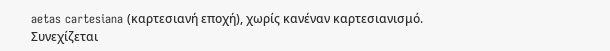aetas cartesiana (καρτεσιανή εποχή), χωρίς κανέναν καρτεσιανισμό.
Συνεχίζεται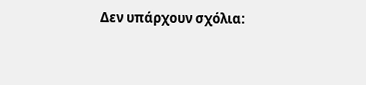Δεν υπάρχουν σχόλια: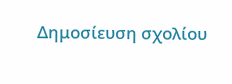Δημοσίευση σχολίου